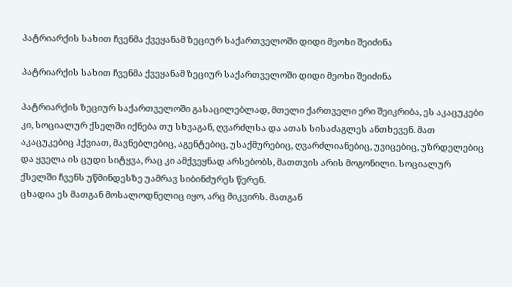პატრიარქის სახით ჩვენმა ქვეყანამ ზეციურ საქართველოში დიდი მეოხი შეიძინა

პატრიარქის სახით ჩვენმა ქვეყანამ ზეციურ საქართველოში დიდი მეოხი შეიძინა

პატრიარქის ზეციურ საქართველოში გასაცილებლად, მთელი ქართველი ერი შეიკრიბა, ეს აკაცუკები კი, სოციალურ ქსელში იქნება თუ სხვაგან, ღვარძლსა და ათას სისაძაგლეს ანთხევენ. მათ აკაცუკებიც ჰქვიათ, მავნებლებიც, აგენტებიც, უსაქმურებიც, ღვარძლიანებიც, უვიცებიც, უზრდელებიც და ყველა ის ცუდი სიტყვა, რაც კი ამქვეყნად არსებობს, მათთვის არის მოგონილი. სოციალურ ქსელში ჩვენს უწმინდესზე უამრავ სიბინძურეს წერენ.
ცხადია ეს მათგან მოსალოდნელიც იყო, არც მიკვირს. მათგან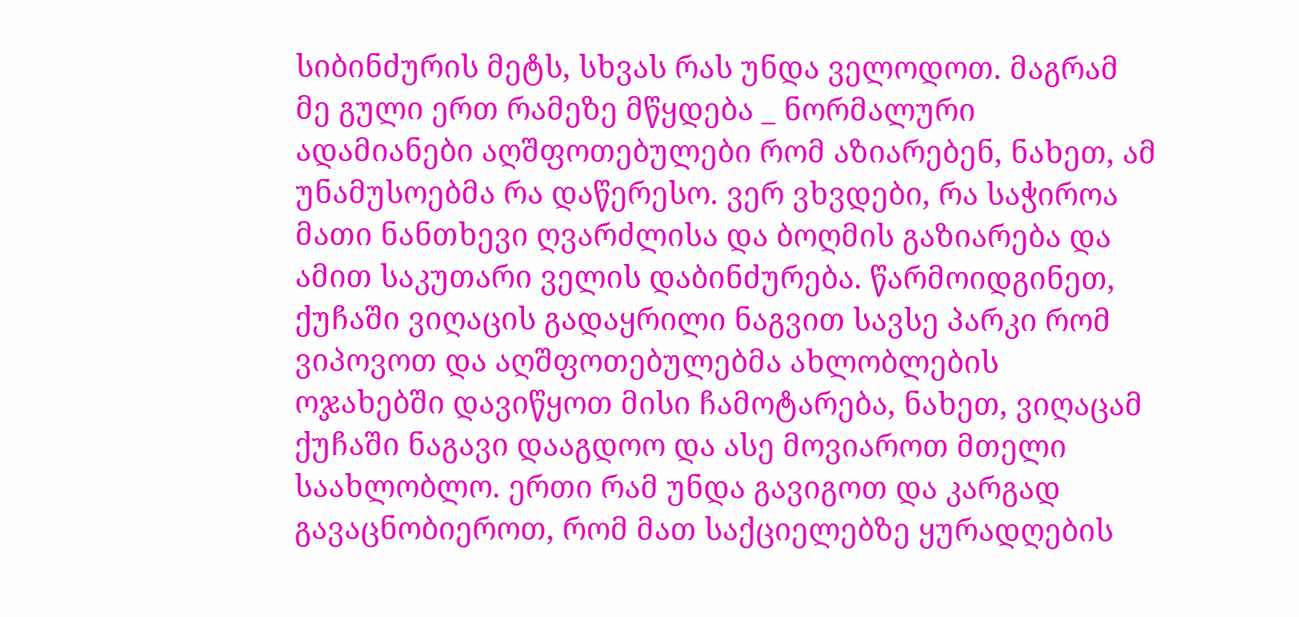სიბინძურის მეტს, სხვას რას უნდა ველოდოთ. მაგრამ მე გული ერთ რამეზე მწყდება _ ნორმალური ადამიანები აღშფოთებულები რომ აზიარებენ, ნახეთ, ამ უნამუსოებმა რა დაწერესო. ვერ ვხვდები, რა საჭიროა მათი ნანთხევი ღვარძლისა და ბოღმის გაზიარება და ამით საკუთარი ველის დაბინძურება. წარმოიდგინეთ, ქუჩაში ვიღაცის გადაყრილი ნაგვით სავსე პარკი რომ ვიპოვოთ და აღშფოთებულებმა ახლობლების ოჯახებში დავიწყოთ მისი ჩამოტარება, ნახეთ, ვიღაცამ ქუჩაში ნაგავი დააგდოო და ასე მოვიაროთ მთელი საახლობლო. ერთი რამ უნდა გავიგოთ და კარგად გავაცნობიეროთ, რომ მათ საქციელებზე ყურადღების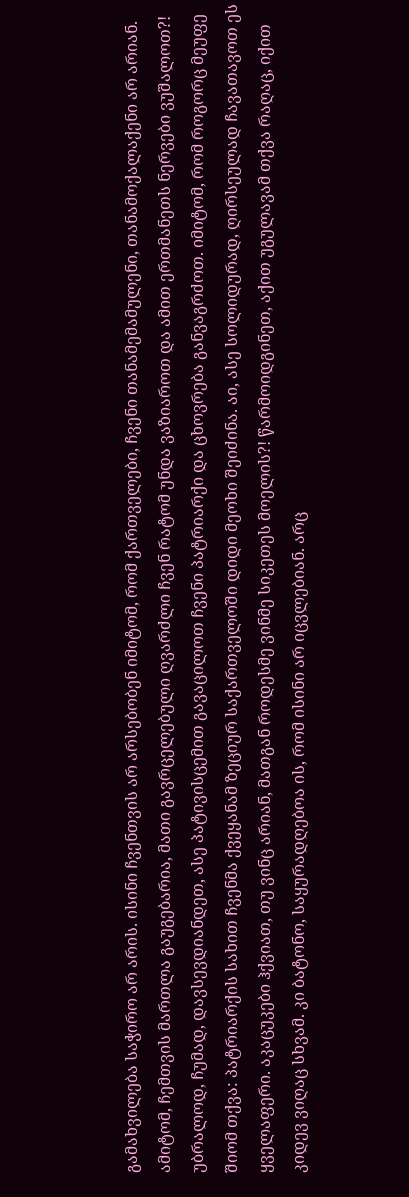გამახვილება საჭირო არ არის. ისინი ჩვენთვის არ არსებობენ იმიტომ, რომ ქართველები, ჩვენი თანამემამულენი, თანამოქალაქენი არ არიან. ამიტომ, ჩემთვის მართლა გაუგებარია, მათი გავრცელებული ღვარძლი ჩვენ რატომ უნდა ვაზიაროთ და ამით ერთმანეთს ნერვები ვუშალოთ?! უბრალოდ, ჩუმად, დავსევდიანდეთ, ასე პატივისცემით გავაცილოთ ჩვენი პატრიარქი და ცხოვრება განვაგრძოთ. იმიტომ, რომ როგორც მეუფე შიომ თქვა: პატრიარქის სახით ჩვენმა ქვეყანამ ზეციურ საქართველოში დიდი მეოხი შეიძინა. აი, ასე სოლიდურად, ღირსეულად ჩავათავოთ ეს ყველაფერი. აკაცუკები ჰქვიათ, თუ ვინც არიან, მათგან როდესმე ვინმე სიკეთეს მოელის?! წარმოიდგინეთ, აქით უგულავამ თქვა რაღაც, იქით კიდევ ვიღაც სხვამ. კი ბატონო, საყურადღებოა ის, რომ ისინი არ იცვლებიან. არც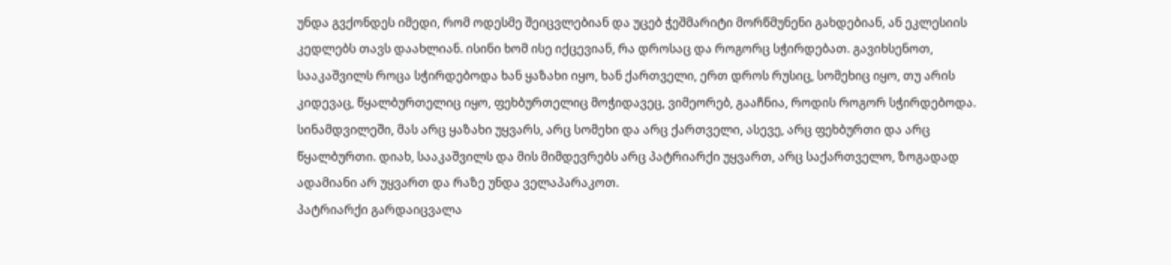უნდა გვქონდეს იმედი, რომ ოდესმე შეიცვლებიან და უცებ ჭეშმარიტი მორწმუნენი გახდებიან, ან ეკლესიის კედლებს თავს დაახლიან. ისინი ხომ ისე იქცევიან, რა დროსაც და როგორც სჭირდებათ. გავიხსენოთ, სააკაშვილს როცა სჭირდებოდა ხან ყაზახი იყო, ხან ქართველი, ერთ დროს რუსიც, სომეხიც იყო, თუ არის კიდევაც, წყალბურთელიც იყო, ფეხბურთელიც მოჭიდავეც, ვიმეორებ, გააჩნია, როდის როგორ სჭირდებოდა. სინამდვილეში, მას არც ყაზახი უყვარს, არც სომეხი და არც ქართველი, ასევე, არც ფეხბურთი და არც წყალბურთი. დიახ, სააკაშვილს და მის მიმდევრებს არც პატრიარქი უყვართ, არც საქართველო, ზოგადად ადამიანი არ უყვართ და რაზე უნდა ველაპარაკოთ.
პატრიარქი გარდაიცვალა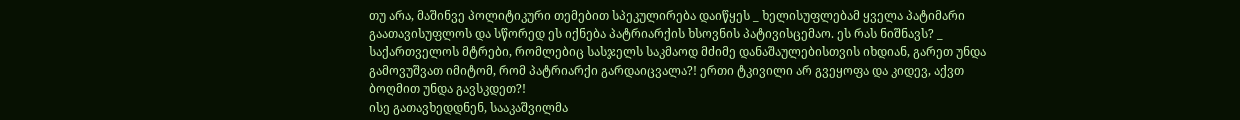თუ არა, მაშინვე პოლიტიკური თემებით სპეკულირება დაიწყეს _ ხელისუფლებამ ყველა პატიმარი გაათავისუფლოს და სწორედ ეს იქნება პატრიარქის ხსოვნის პატივისცემაო. ეს რას ნიშნავს? _ საქართველოს მტრები, რომლებიც სასჯელს საკმაოდ მძიმე დანაშაულებისთვის იხდიან, გარეთ უნდა გამოვუშვათ იმიტომ, რომ პატრიარქი გარდაიცვალა?! ერთი ტკივილი არ გვეყოფა და კიდევ, აქვთ ბოღმით უნდა გავსკდეთ?!
ისე გათავხედდნენ, სააკაშვილმა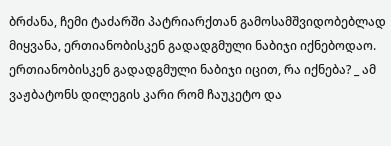ბრძანა, ჩემი ტაძარში პატრიარქთან გამოსამშვიდობებლად მიყვანა, ერთიანობისკენ გადადგმული ნაბიჯი იქნებოდაო. ერთიანობისკენ გადადგმული ნაბიჯი იცით, რა იქნება? _ ამ ვაჟბატონს დილეგის კარი რომ ჩაუკეტო და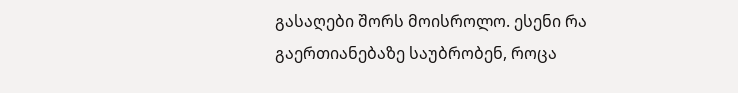გასაღები შორს მოისროლო. ესენი რა გაერთიანებაზე საუბრობენ, როცა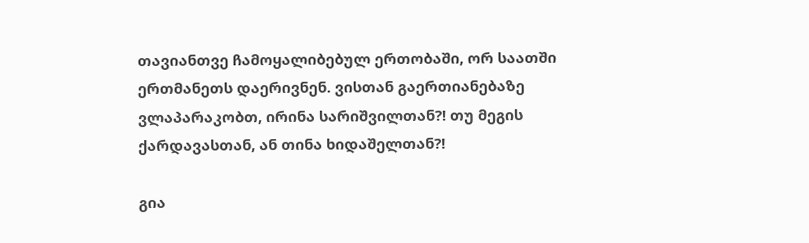თავიანთვე ჩამოყალიბებულ ერთობაში, ორ საათში ერთმანეთს დაერივნენ. ვისთან გაერთიანებაზე ვლაპარაკობთ, ირინა სარიშვილთან?! თუ მეგის ქარდავასთან, ან თინა ხიდაშელთან?!

გია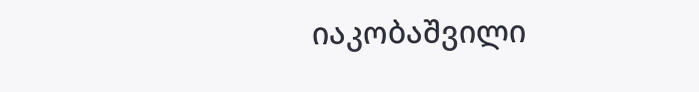იაკობაშვილი